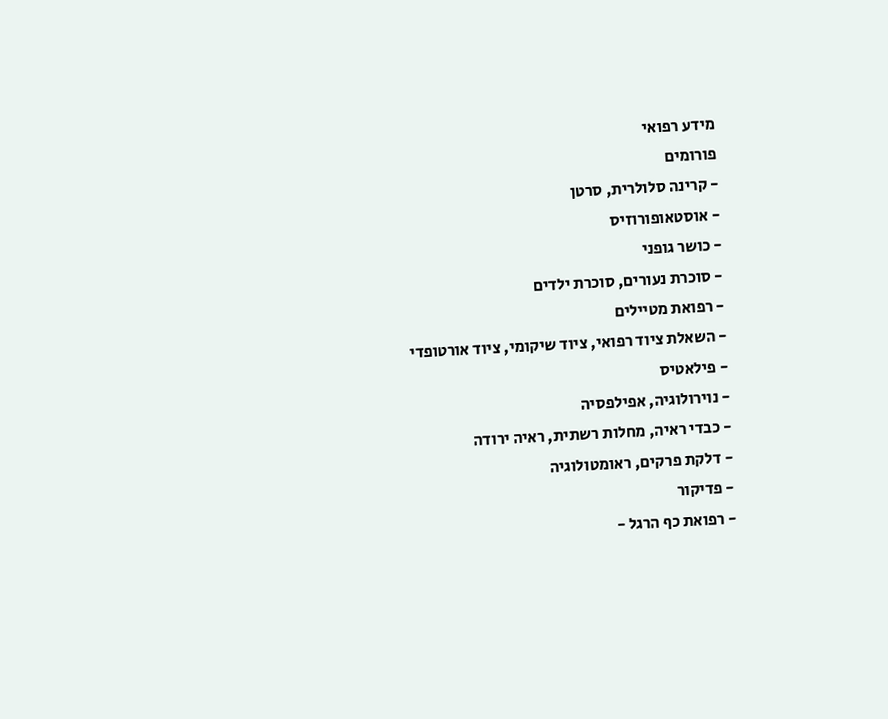מידע רפואי
פורומים
- קרינה סלולרית, סרטן
- אוסטאופורוזיס
- כושר גופני
- סוכרת נעורים, סוכרת ילדים
- רפואת מטיילים
- השאלת ציוד רפואי, ציוד שיקומי, ציוד אורטופדי
- פילאטיס
- נוירולוגיה, אפילפסיה
- כבדי ראיה, מחלות רשתית, ראיה ירודה
- דלקת פרקים, ראומטולוגיה
- פדיקור
- רפואת כף הרגל -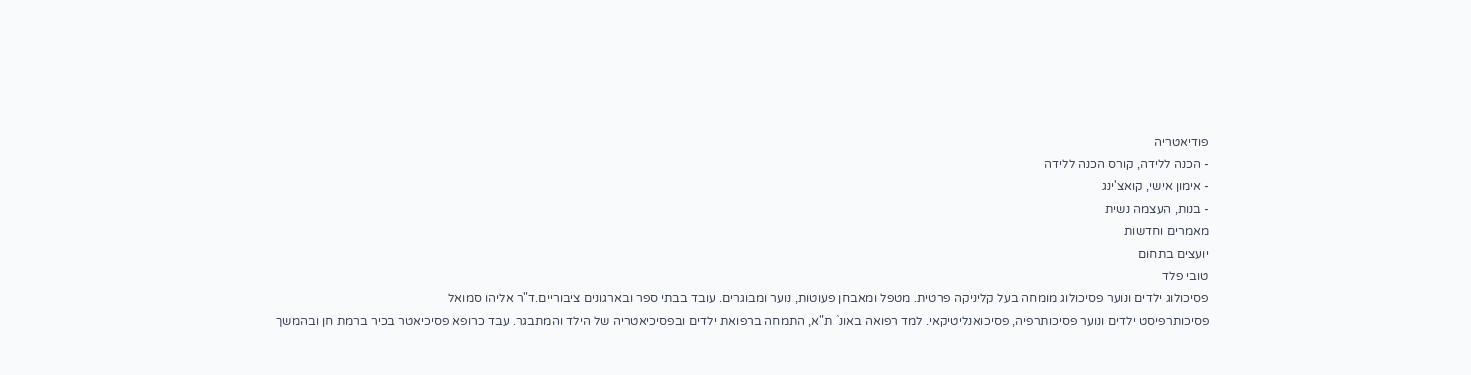פודיאטריה
- הכנה ללידה, קורס הכנה ללידה
- אימון אישי, קואצ'ינג
- בנות, העצמה נשית
מאמרים וחדשות
יועצים בתחום
טובי פלד
פסיכולוג ילדים ונוער פסיכולוג מומחה בעל קליניקה פרטית. מטפל ומאבחן פעוטות, נוער ומבוגרים. עובד בבתי ספר ובארגונים ציבוריים.ד"ר אליהו סמואל
פסיכותרפיסט ילדים ונוער פסיכותרפיה, פסיכואנליטיקאי. למד רפואה באונ` ת"א, התמחה ברפואת ילדים ובפסיכיאטריה של הילד והמתבגר. עבד כרופא פסיכיאטר בכיר ברמת חן ובהמשך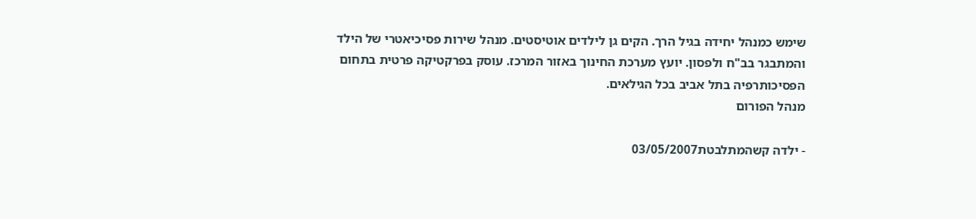שימש כמנהל יחידה בגיל הרך. הקים גן לילדים אוטיסטים. מנהל שירות פסיכיאטרי של הילד והמתבגר בב"ח ולפסון. יועץ מערכת החינוך באזור המרכז. עוסק בפרקטיקה פרטית בתחום הפסיכותרפיה בתל אביב בכל הגילאים.
מנהל הפורום

- ילדה קשהמתלבטת03/05/2007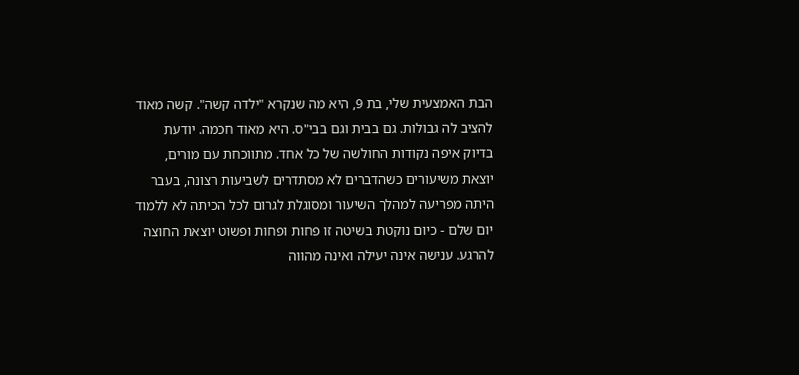הבת האמצעית שלי, בת 9, היא מה שנקרא "ילדה קשה". קשה מאוד להציב לה גבולות. גם בבית וגם בבי"ס. היא מאוד חכמה. יודעת בדיוק איפה נקודות החולשה של כל אחד. מתווכחת עם מורים, יוצאת משיעורים כשהדברים לא מסתדרים לשביעות רצונה, בעבר היתה מפריעה למהלך השיעור ומסוגלת לגרום לכל הכיתה לא ללמוד יום שלם - כיום נוקטת בשיטה זו פחות ופחות ופשוט יוצאת החוצה להרגע. ענישה אינה יעילה ואינה מהווה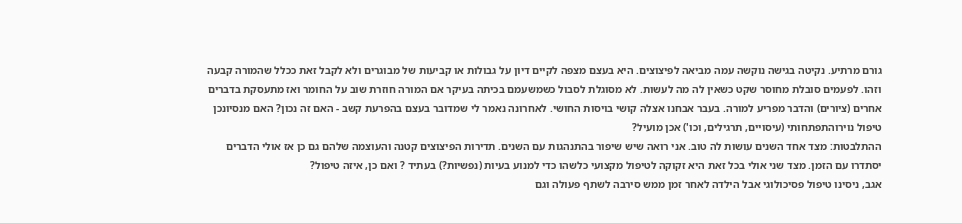גורם מרתיע. נקיטה בגישה נוקשה עמה מביאה לפיצוצים. היא בעצם מצפה לקיים דיון על גבולות או קביעות של מבוגרים ולא לקבל זאת ככלל שהמורה קבעה וזהו. לפעמים סובלת מחוסר שקט כשאין לה מה לעשות. לא מסוגלת לסבול כשמשעמם בכיתה בעיקר אם המורה חוזרת שוב על החומר ואז מתעסקת בדברים אחרים (ציורים) והדבר מפריע למורה. בעבר אבחנו אצלה קושי בויסות החושי. לאחרונה נאמר לי שמדובר בעצם בהפרעת קשב - האם זה נכון? האם מנסיונכן טיפול נוירוהתפתחותי (עיסויים, תרגילים, וכו') אכן מועיל?
ההתלבטות: מצד אחד השנים עושות לה טוב. אני רואה שיש שיפור בהתנהגות עם השנים. תדירות הפיצוצים קטנה והעוצמה שלהם גם כן אז אולי הדברים יסתדרו עם הזמן. מצד שני אולי בכל זאת היא זקוקה לטיפול מקצועי כלשהו כדי למנוע בעיות (נפשיות?) בעתיד ? ואם כן, איזה טיפול?
אגב, ניסינו טיפול פסיכולוגי אבל הילדה לאחר זמן ממש סירבה לשתף פעולה וגם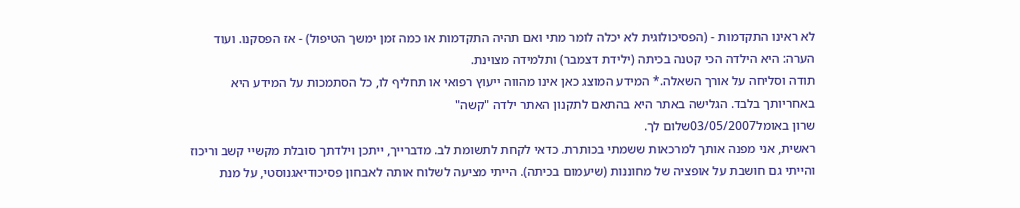לא ראינו התקדמות - (הפסיכולוגית לא יכלה לומר מתי ואם תהיה התקדמות או כמה זמן ימשך הטיפול) - אז הפסקנו. ועוד הערה: היא הילדה הכי קטנה בכיתה (ילידת דצמבר) ותלמידה מצוינת.
תודה וסליחה על אורך השאלה.* המידע המוצג כאן אינו מהווה ייעוץ רפואי או תחליף לו, כל הסתמכות על המידע היא באחריותך בלבד. הגלישה באתר היא בהתאם לתקנון האתר ילדה "קשה"
שרון באומל03/05/2007שלום לך.
ראשית, אני מפנה אותך למרכאות ששמתי בכותרת. כדאי לקחת לתשומת לב. מדברייך, ייתכן וילדתך סובלת מקשיי קשב וריכוז והייתי גם חושבת על אופציה של מחוננות (שיעמום בכיתה). הייתי מציעה לשלוח אותה לאבחון פסיכודיאגנוסטי, על מנת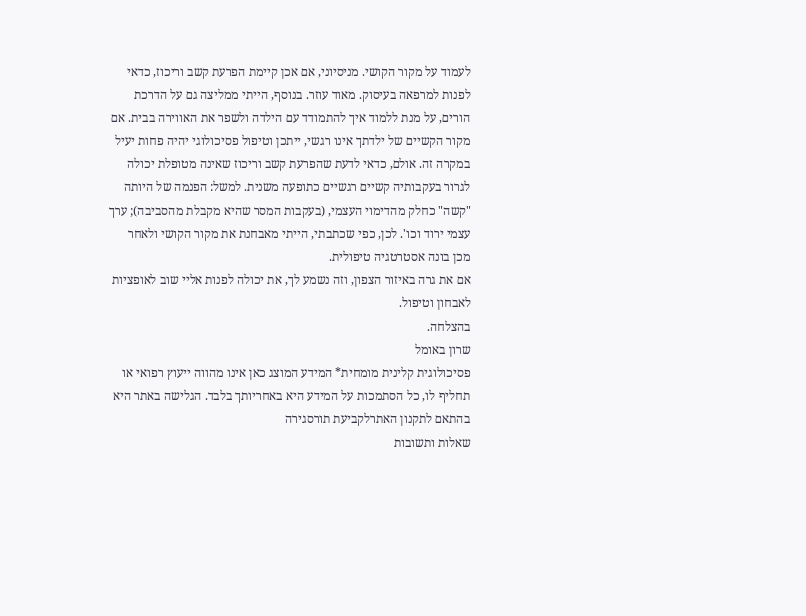לעמוד על מקור הקושי. מניסיוני, אם אכן קיימת הפרעת קשב וריכוז, כדאי לפנות למרפאה בעיסוק. מאוד עוזר. בנוסף, הייתי ממליצה גם על הדרכת הורים, על מנת ללמוד איך להתמודד עם הילדה ולשפר את האווירה בבית. אם מקור הקשיים של ילדתך אינו רגשי, ייתכן וטיפול פסיכולוגי יהיה פחות יעיל במקרה זה. אולם, כדאי לדעת שהפרעת קשב וריכוז שאינה מטופלת יכולה לגרור בעקבותיה קשיים רגשיים כתופעה משנית. למשל: הפנמה של היותה "קשה" כחלק מהדימוי העצמי, (בעקבות המסר שהיא מקבלת מהסביבה); ערך עצמי ירוד וכו'. לכן, כפי שכתבתי, הייתי מאבחנת את מקור הקושי ולאחר מכן בונה אסטרטגיה טיפולית.
אם את גרה באיזור הצפון, וזה נשמע לך, את יכולה לפנות אליי שוב לאופציות לאבחון וטיפול.
בהצלחה.
שרון באומל
פסיכולוגית קלינית מומחית* המידע המוצג כאן אינו מהווה ייעוץ רפואי או תחליף לו, כל הסתמכות על המידע היא באחריותך בלבד. הגלישה באתר היא בהתאם לתקנון האתרלקביעת תורסגירה
שאלות ותשובות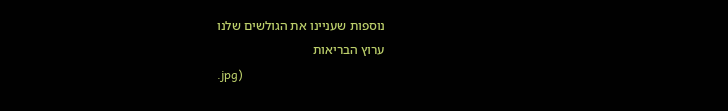נוספות שעניינו את הגולשים שלנו
ערוץ הבריאות
.jpg)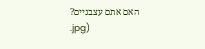האם אתם עצבניים?
.jpg)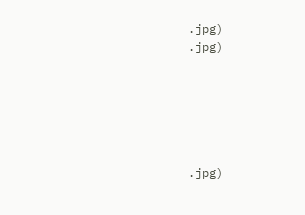.jpg)
.jpg)






.jpg)